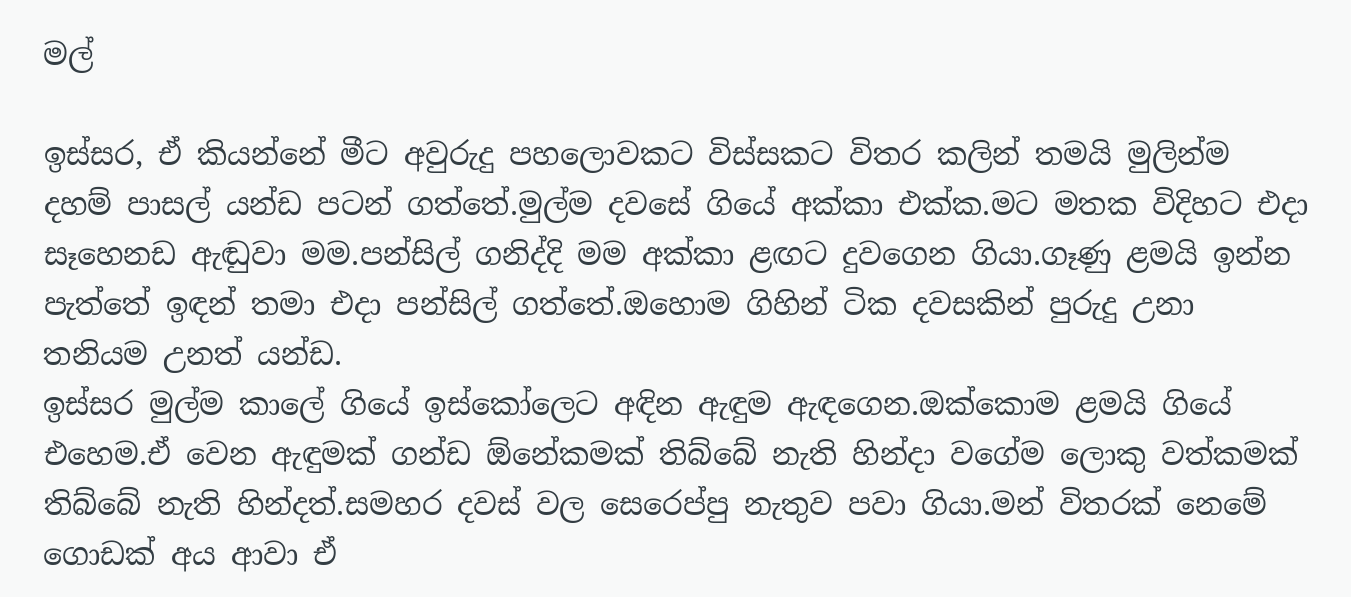මල්

ඉස්සර, ඒ කියන්නේ මීට අවුරුදු පහලොවකට විස්සකට විතර කලින් තමයි මුලින්ම දහම් පාසල් යන්ඩ පටන් ගත්තේ.මුල්ම දවසේ ගියේ අක්කා එක්ක.මට මතක විදිහට එදා සෑහෙනඩ ඇඬුවා මම.පන්සිල් ගනිද්දි මම අක්කා ළඟට දුවගෙන ගියා.ගෑණු ළමයි ඉන්න පැත්තේ ඉඳන් තමා එදා පන්සිල් ගත්තේ.ඔහොම ගිහින් ටික දවසකින් පුරුදු උනා තනියම උනත් යන්ඩ.
ඉස්සර මුල්ම කාලේ ගියේ ඉස්කෝලෙට අඳින ඇඳුම ඇඳගෙන.ඔක්කොම ළමයි ගියේ එහෙම.ඒ වෙන ඇඳුමක් ගන්ඩ ඕනේකමක් තිබ්බේ නැති හින්දා වගේම ලොකු වත්කමක් තිබ්බේ නැති හින්දත්.සමහර දවස් වල සෙරෙප්පු නැතුව පවා ගියා.මන් විතරක් නෙමේ ගොඩක් අය ආවා ඒ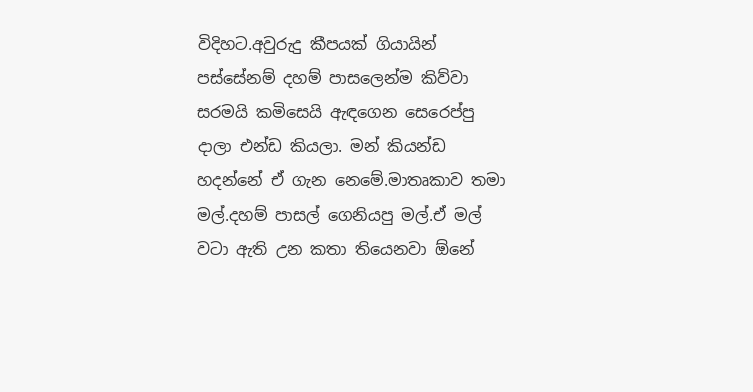විදිහට.අවුරුදු කීපයක් ගියායින් පස්සේනම් දහම් පාසලෙන්ම කිව්වා සරමයි කමිසෙයි ඇඳගෙන සෙරෙප්පු දාලා එන්ඩ කියලා. මන් කියන්ඩ හදන්නේ ඒ ගැන නෙමේ.මාතෘකාව තමා මල්.දහම් පාසල් ගෙනියපු මල්.ඒ මල් වටා ඇති උන කතා තියෙනවා ඕනේ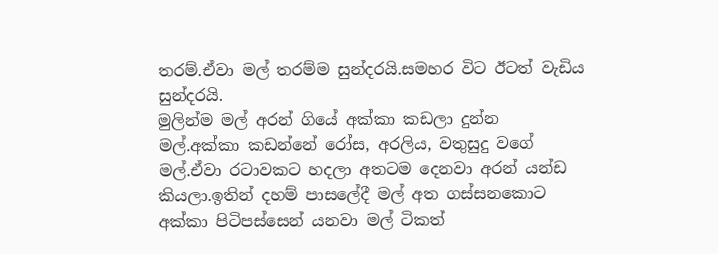තරම්.ඒවා මල් තරම්ම සුන්දරයි.සමහර විට ඊටත් වැඩිය සුන්දරයි.
මුලින්ම මල් අරන් ගියේ අක්කා කඩලා දුන්න මල්.අක්කා කඩන්නේ රෝස, අරලිය, වතුසුදු වගේ මල්.ඒවා රටාවකට හදලා අතටම දෙනවා අරන් යන්ඩ කියලා.ඉතින් දහම් පාසලේදී මල් අත ගස්සනකොට අක්කා පිටිපස්සෙන් යනවා මල් ටිකත්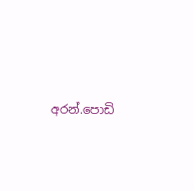අරන්.පොඩි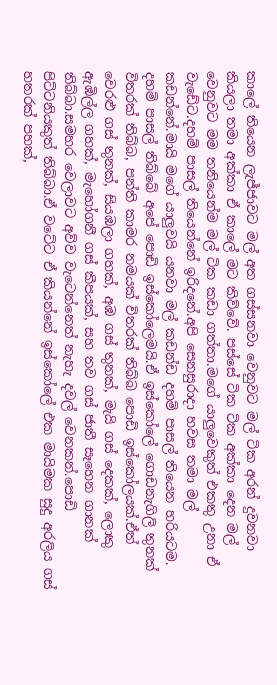කාලේ තියෙන ලැජ්ජාවට මල් අත ගස්සනවා වෙනුවට මල් ටික අරන් දුවනවා කියලා තමා අක්කා ඒ කාලේ මට කිව්වේ. පස්සේ ටික ටික අක්කා දෙන මල් වෙනුවට මම තනියෙන්ම මල් ටික කඩා ගත්තා.මගේ යාලුවෙකුත් එකතු උනා ඒ වැඩේට.දහම් පාසල් තියෙන්නේ ඉරිදනේ.අපි සෙනසුරාදා හවස තමා මල් කඩන්නේ.මායි මගේ යාලුවයි යනවා මල් කඩන්ඩ දහම් පාසල් තියෙන හරියටම.
දහම් පාසල් තිබ්බේ අපේ පොඩි ඉස්කෝලෙමයි.ඒ ඉස්කෝලේ ගොඩනැගිලි තුනක් විතරක් තිබ්බ, පන්ති කාමර නමයක් විතරක් තිබ්බ පොඩි ඉස්කෝලයක්.ඒත් වෙරළු ගස් තුනක්, සියඹලා ගහක්, අඹ ගස් තුනක්, මැයි ගස් දෙකක්, ලොකු ඇඹිල්ල ගහක්, මැහෝගනී ගස් කීපයක්, සහ තව ගස් ජාතී සෑහෙන ගානක් තිබ්බා.සමහර වෙලාවට අව්ව වැටෙන්නෙත් නැහැ දවල් වෙනකන්.පොඩි පිට්ටනියකුත් තිබ්බා.ඒ වටේට ඒ කියන්නේ ඉස්කෝලේ එක මායිමක සුදු අරලිය ගස් හතරක් පහක්,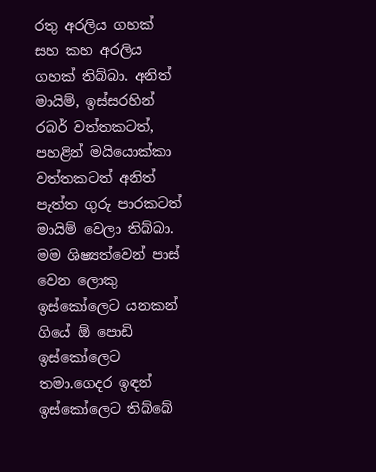රතු අරලිය ගහක් සහ කහ අරලිය ගහක් තිබ්බා. අනිත් මායිම්, ඉස්සරහින් රබර් වත්තකටත්, පහළින් මයියොක්කා වත්තකටත් අනිත් පැත්ත ගුරු පාරකටත් මායිම් වෙලා තිබ්බා.
මම ශිෂ්‍යත්වෙන් පාස් වෙන ලොකු ඉස්කෝලෙට යනකන් ගියේ ඕ පොඩි ඉස්කෝලෙට තමා.ගෙදර ඉඳන් ඉස්කෝලෙට තිබ්බේ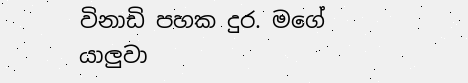විනාඩි පහක දුර. මගේ යාලුවා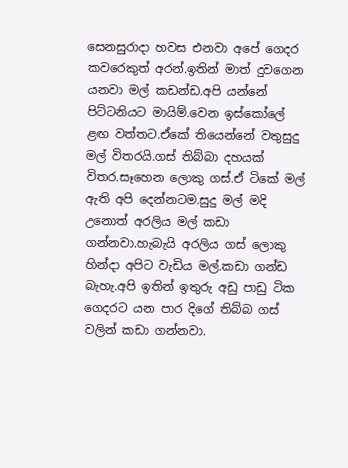සෙනසුරාදා හවස එනවා අපේ ගෙදර කවරෙකුත් අරන්.ඉතින් මාත් දුවගෙන යනවා මල් කඩන්ඩ.අපි යන්නේ පිට්ටනියට මායිම්.වෙන ඉස්කෝලේ ළඟ වත්තට.ඒකේ තියෙන්නේ වතුසුදු මල් විතරයි.ගස් තිබ්බා දහයක් විතර.සෑහෙන ලොකු ගස්.ඒ ටිකේ මල් ඇති අපි දෙන්නටම.සුදු මල් මදි උනොත් අරලිය මල් කඩා ගන්නවා.හැබැයි අරලිය ගස් ලොකු හින්දා අපිට වැඩිය මල්.කඩා ගන්ඩ බැහැ.අපි ඉතින් ඉතුරු අඩු පාඩු ටික ගෙදරට යන පාර දිගේ තිබ්බ ගස් වලින් කඩා ගන්නවා.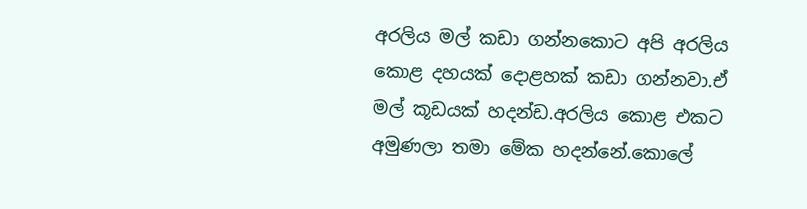අරලිය මල් කඩා ගන්නකොට අපි අරලිය කොළ දහයක් දොළහක් කඩා ගන්නවා.ඒ මල් කූඩයක් හදන්ඩ.අරලිය කොළ එකට අමුණලා තමා මේක හදන්නේ.කොලේ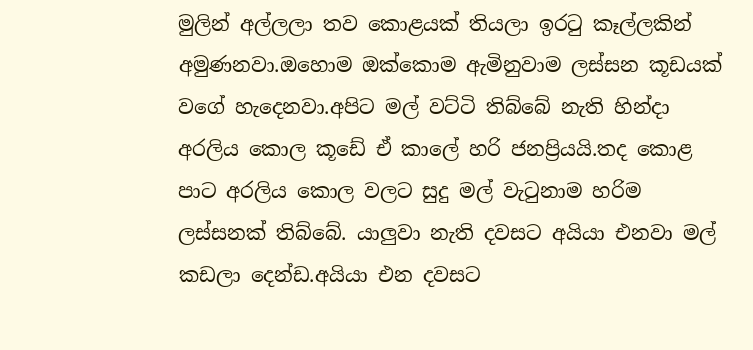මුලින් අල්ලලා තව කොළයක් තියලා ඉරටු කෑල්ලකින් අමුණනවා.ඔහොම ඔක්කොම ඇමිනුවාම ලස්සන කූඩයක් වගේ හැදෙනවා.අපිට මල් වට්ටි තිබ්බේ නැති හින්දා අරලිය කොල කූඩේ ඒ කාලේ හරි ජනප්‍රියයි.තද කොළ පාට අරලිය කොල වලට සුදු මල් වැටුනාම හරිම ලස්සනක් තිබ්බේ. යාලුවා නැති දවසට අයියා එනවා මල් කඩලා දෙන්ඩ.අයියා එන දවසට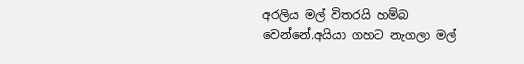අරලිය මල් විතරයි හම්බ වෙන්නේ.අයියා ගහට නැගලා මල්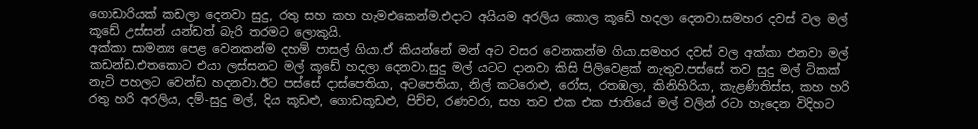ගොඩාරියක් කඩලා දෙනවා සුදු, රතු සහ කහ හැමඑකෙන්ම.එදාට අයියම අරලිය කොල කූඩේ හදලා දෙනවා.සමහර දවස් වල මල් කූඩේ උස්සන් යන්ඩත් බැරි තරමට ලොකුයි.
අක්කා සාමන්‍ය පෙළ වෙනකන්ම දහම් පාසල් ගියා.ඒ කියන්නේ මන් අට වසර වෙනකන්ම ගියා.සමහර දවස් වල අක්කා එනවා මල් කඩන්ඩ.එතකොට එයා ලස්සනට මල් කූඩේ හදලා දෙනවා.සුදු මල් යටට දානවා කිසි පිලිවෙළක් නැතුව.පස්සේ තව සුදු මල් ටිකක් නැටි පහලට වෙන්ඩ හදනවා.ඊට පස්සේ දාස්පෙතියා, අටපෙතියා, නිල් කටරොළු, රෝස, රතඹලා, කිනිහිරියා, කැළණිතිස්ස, කහ හරි රතු හරි අරලිය, දම්-සුදු මල්, දිය කූඩළු, ගොඩකූඩළු, පිච්ච, රණවරා, සහ තව එක එක ජාතියේ මල් වලින් රටා හැදෙන විදිහට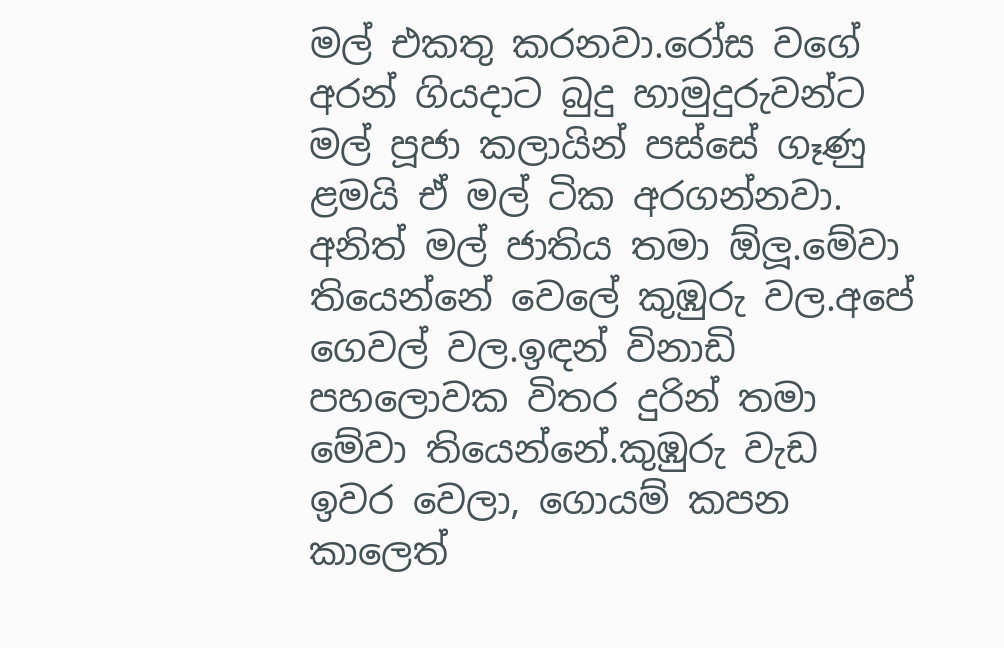මල් එකතු කරනවා.රෝස වගේ අරන් ගියදාට බුදු හාමුදුරුවන්ට මල් පූජා කලායින් පස්සේ ගෑණු ළමයි ඒ මල් ටික අරගන්නවා. අනිත් මල් ජාතිය තමා ඕලූ.මේවා තියෙන්නේ වෙලේ කුඹුරු වල.අපේ ගෙවල් වල.ඉඳන් විනාඩි පහලොවක විතර දුරින් තමා මේවා තියෙන්නේ.කුඹුරු වැඩ ඉවර වෙලා, ගොයම් කපන කාලෙත්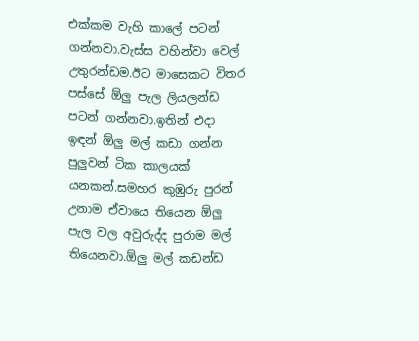එක්කම වැහි කාලේ පටන් ගන්නවා.වැස්ස වහින්වා වෙල් උතුරන්ඩම.ඊට මාසෙකට විතර පස්සේ ඕලු පැල ලියලන්ඩ පටන් ගන්නවා.ඉතින් එදා ඉඳන් ඕලු මල් කඩා ගන්න පුලුවන් ටික කාලයක් යනකන්.සමහර කුඹුරු පුරන් උනාම ඒවායෙ තියෙන ඕලු පැල වල අවුරුද්ද පුරාම මල් තියෙනවා.ඕලු මල් කඩන්ඩ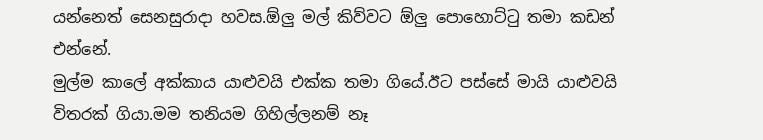යන්නෙත් සෙනසුරාදා හවස.ඕලු මල් කිව්වට ඕලු පොහොට්ටු තමා කඩන් එන්නේ.
මුල්ම කාලේ අක්කාය යාළුවයි එක්ක තමා ගියේ.ඊට පස්සේ මායි යාළුවයි විතරක් ගියා.මම තනියම ගිහිල්ලනම් නෑ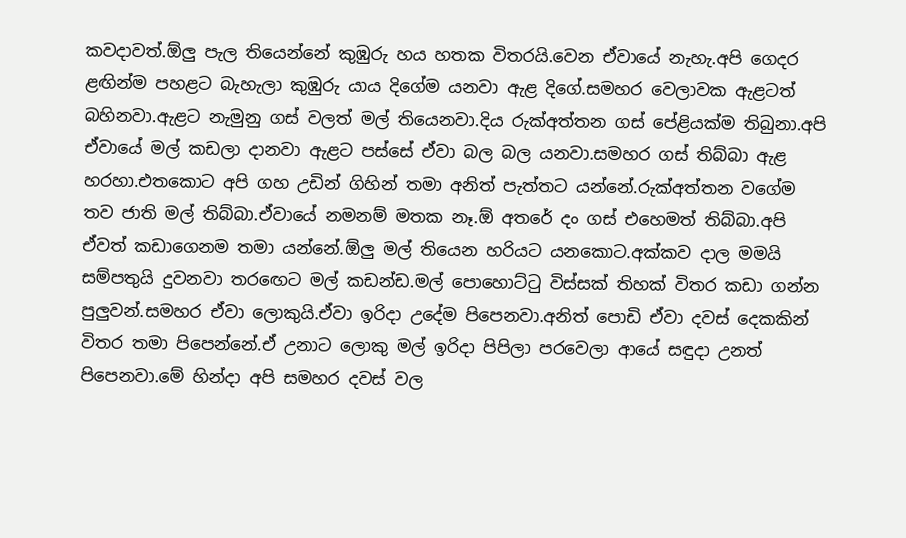කවදාවත්.ඕලු පැල තියෙන්නේ කුඹුරු හය හතක විතරයි.වෙන ඒවායේ නැහැ.අපි ගෙදර ළඟින්ම පහළට බැහැලා කුඹුරු යාය දිගේම යනවා ඇළ දිගේ.සමහර වෙලාවක ඇළටත් බහිනවා.ඇළට නැමුනු ගස් වලත් මල් තියෙනවා.දිය රුක්අත්තන ගස් පේළියක්ම තිබුනා.අපි ඒවායේ මල් කඩලා දානවා ඇළට පස්සේ ඒවා බල බල යනවා.සමහර ගස් තිබ්බා ඇළ හරහා.එතකොට අපි ගහ උඩින් ගිහින් තමා අනිත් පැත්තට යන්නේ.රුක්අත්තන වගේම තව ජාති මල් තිබ්බා.ඒවායේ නමනම් මතක නෑ.ඕ අතරේ දං ගස් එහෙමත් තිබ්බා.අපි ඒවත් කඩාගෙනම තමා යන්නේ.ඕලු මල් තියෙන හරියට යනකොට.අක්කව දාල මමයි සම්පතුයි දුවනවා තරඟෙට මල් කඩන්ඩ.මල් පොහොට්ටු විස්සක් තිහක් විතර කඩා ගන්න පුලුවන්.සමහර ඒවා ලොකුයි.ඒවා ඉරිදා උදේම පිපෙනවා.අනිත් පොඩි ඒවා දවස් දෙකකින් විතර තමා පිපෙන්නේ.ඒ උනාට ලොකු මල් ඉරිදා පිපිලා පරවෙලා ආයේ සඳුදා උනත් පිපෙනවා.මේ හින්දා අපි සමහර දවස් වල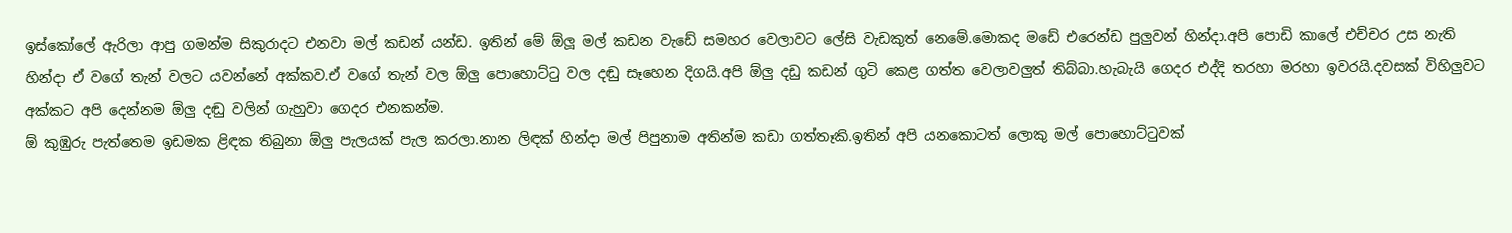ඉස්කෝලේ ඇරිලා ආපු ගමන්ම සිකුරාදට එනවා මල් කඩන් යන්ඩ. ඉතින් මේ ඕලූ මල් කඩන වැඩේ සමහර වෙලාවට ලේසි වැඩකුත් නෙමේ.මොකද මඩේ එරෙන්ඩ පුලුවන් හින්දා.අපි පොඩි කාලේ එච්චර උස නැති හින්දා ඒ වගේ තැන් වලට යවන්නේ අක්කව.ඒ වගේ තැන් වල ඕලු පොහොට්ටු වල දඬු සෑහෙන දිගයි.අපි ඕලු දඩු කඩන් ගුටි කෙළ ගත්ත වෙලාවලුත් තිබ්බා.හැබැයි ගෙදර එද්දි තරහා මරහා ඉවරයි.දවසක් විහිලුවට අක්කට අපි දෙන්නම ඕලු දඬු වලින් ගැහුවා ගෙදර එනකන්ම.
ඕ කුඹුරු පැත්තෙම ඉඩමක ළිඳක තිබුනා ඕලු පැලයක් පැල කරලා.නාන ලිඳක් හින්දා මල් පිපුනාම අතින්ම කඩා ගත්තෑකි.ඉතින් අපි යනකොටත් ලොකු මල් පොහොට්ටුවක්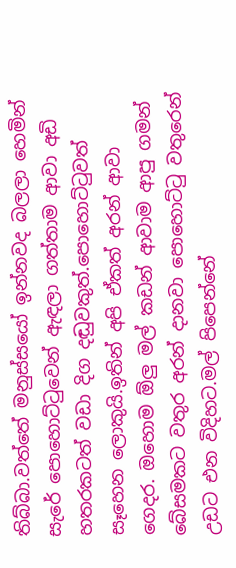තිබ්බා.වත්තේ මනුස්සයෝ ඉන්නවද බලලා හෙමින් සැරේ පොහොට්ටුවෙන් ඇඳලා ගත්තාම ආවා අඩි හතරකටත් වඩා දිග දඬුවකුත්.පොහොට්ටුවත් සෑහෙන ලොකුයි.ඉතින් අපි ඒකත් අරන් ආවා ගෙදර. ඔහොම ඕලු මල් කඩන් ආවාම ආපු ගමන් බේසමකට වතුර අරන් දානවා පොහොට්ටු වතුරෙන් උඩට එන විදිහට.මල් පිපෙන්නේ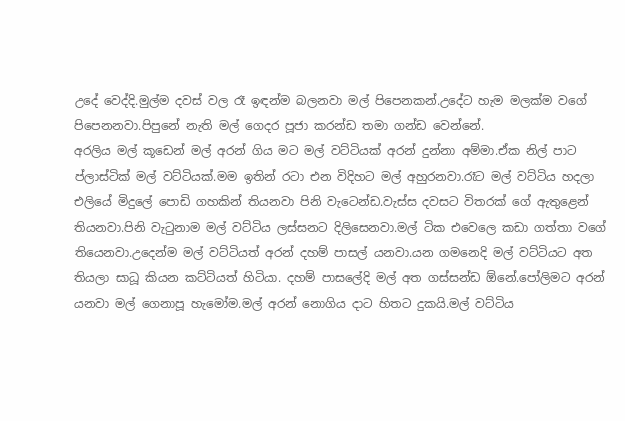උදේ වෙද්දි.මුල්ම දවස් වල රෑ ඉඳන්ම බලනවා මල් පිපෙනකන්.උදේට හැම මලක්ම වගේ පිපෙනනවා.පිපුනේ නැති මල් ගෙදර පූජා කරන්ඩ තමා ගන්ඩ වෙන්නේ.
අරලිය මල් කූඩෙන් මල් අරන් ගිය මට මල් වට්ටියක් අරන් දුන්නා අම්මා.ඒක නිල් පාට ප්ලාස්ටික් මල් වට්ටියක්.මම ඉතින් රටා එන විදිහට මල් අහුරනවා.රෑට මල් වට්ටිය හදලා එලියේ මිදුලේ පොඩි ගහකින් තියනවා පිනි වැටෙන්ඩ.වැස්ස දවසට විතරක් ගේ ඇතුළෙන් තියනවා.පිනි වැටුනාම මල් වට්ටිය ලස්සනට දිලිසෙනවා.මල් ටික එවෙලෙ කඩා ගත්තා වගේ තියෙනවා.උදෙන්ම මල් වට්ටියත් අරන් දහම් පාසල් යනවා.යන ගමනෙදි මල් වට්ටියට අත තියලා සාධූ කියන කට්ටියත් හිටියා. දහම් පාසලේදි මල් අත ගස්සන්ඩ ඕනේ.පෝලිමට අරන් යනවා මල් ගෙනාපූ හැමෝම.මල් අරන් නොගිය දාට හිතට දුකයි.මල් වට්ටිය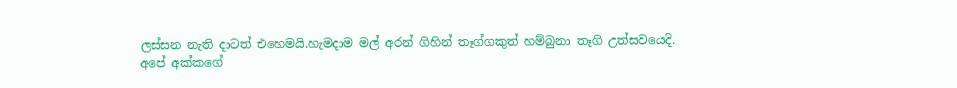ලස්සන නැති දාටත් එහෙමයි.හැමදාම මල් අරන් ගිහින් තෑග්ගකුත් හම්බුනා තෑගි උත්සවයෙදි.
අපේ අක්කගේ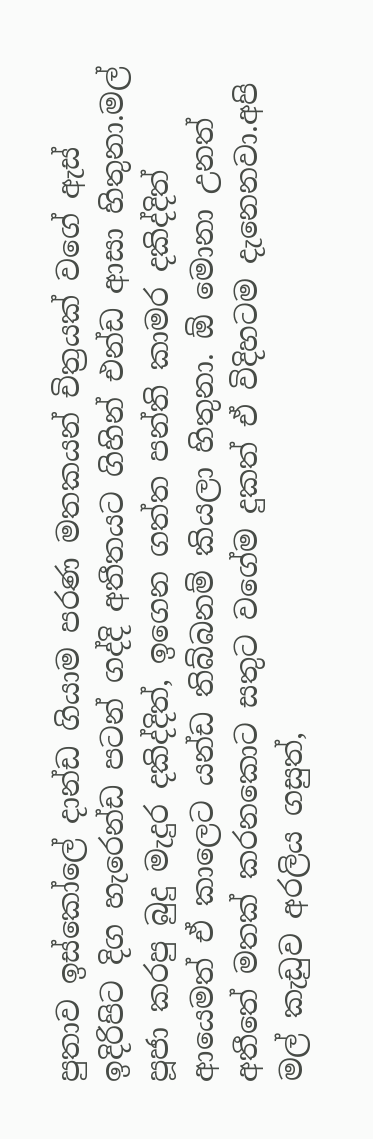පුතාව ඉස්කෝලේ දාන්ඩ ගියාම පරණ මතකයන් චිත්‍රයක් වගේ ඇස් ඉදිරිපිට දිග හැරෙන්ඩ පටන් ගද්දි අතීතයට ගිහින් එන්ඩ ආසා හිතුනා.මල් පූජා කරපු බුදු මැදුර දකිද්දිත්, ඉගෙන ගත්ත පන්ති කාමර දකිද්දිත් ආයෙමත් ඒ කාලෙට යන්ඩ තිබ්බනම් කියලා හිතුනා. ඕ මොනා උනත් අතීතේ මතක් කරනකොට සතුට වගේම දුකත් ඒ විදිහටම දැනෙනවා.අපි මල් කැඩුව අරලිය ගසුත්,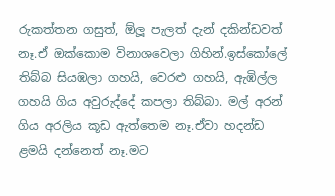රුකත්තන ගසුත්, ඕලූ පැලත් දැන් දකින්ඩවත් නෑ.ඒ ඔක්කොම විනාශවෙලා ගිහින්.ඉස්කෝලේ තිබ්බ සියඹලා ගහයි, වෙරළු ගහයි, ඇඹිල්ල ගහයි ගිය අවුරුද්දේ කපලා තිබ්බා. මල් අරන් ගිය අරලිය කූඩ ඇත්තෙම නෑ.ඒවා හදන්ඩ ළමයි දන්නෙත් නෑ.මට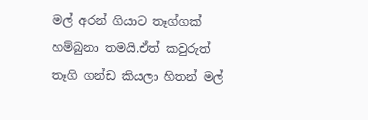මල් අරන් ගියාට තෑග්ගක් හම්බුනා තමයි.ඒත් කවුරුත් තෑගි ගන්ඩ කියලා හිතන් මල්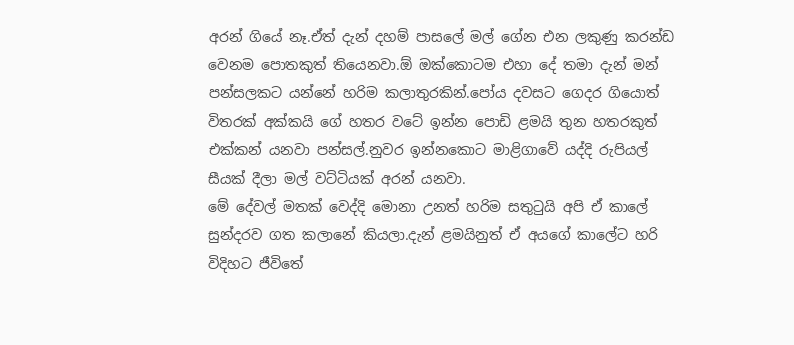අරන් ගියේ නෑ.ඒත් දැන් දහම් පාසලේ මල් ගේන එන ලකුණු කරන්ඩ වෙනම පොතකුත් තියෙනවා.ඕ ඔක්කොටම එහා දේ තමා දැන් මන් පන්සලකට යන්නේ හරිම කලාතුරකින්.පෝය දවසට ගෙදර ගියොත් විතරක් අක්කයි ගේ හතර වටේ ඉන්න පොඩි ළමයි තුන හතරකුත් එක්කන් යනවා පන්සල්.නුවර ඉන්නකොට මාළිගාවේ යද්දි රුපියල් සීයක් දීලා මල් වට්ටියක් අරන් යනවා.
මේ දේවල් මතක් වෙද්දි මොනා උනත් හරිම සතුටුයි අපි ඒ කාලේ සුන්දරව ගත කලානේ කියලා.දැන් ළමයිනුත් ඒ අයගේ කාලේට හරි විදිහට ජීවිතේ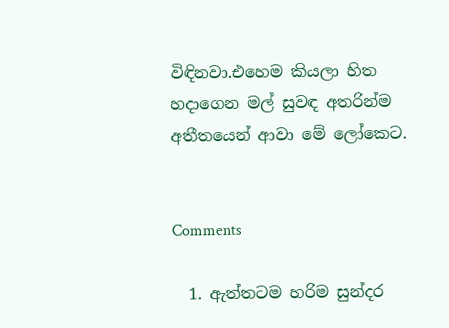විඳිනවා.එහෙම කියලා හිත හදාගෙන මල් සුවඳ අතරින්ම අතීතයෙන් ආවා මේ ලෝකෙට.


Comments

  1. ඇත්තටම හරිම සුන්දර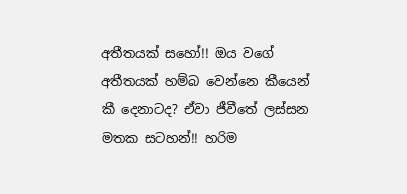අතීතයක් සහෝ!! ඔය වගේ අතීතයක් හම්බ වෙන්නෙ කීයෙන් කී දෙනාටද? ඒවා ජීවීතේ ලස්සන මතක සටහන්!! හරිම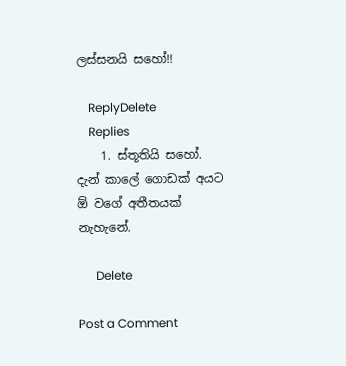ලස්සනයි සහෝ!!

    ReplyDelete
    Replies
    1. ස්තූතියි සහෝ. දැන් කාලේ ගොඩක් අයට ඕ වගේ අතීතයක් නැහැනේ.

      Delete

Post a Comment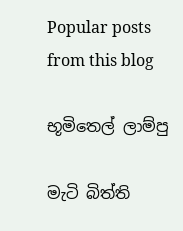Popular posts from this blog

භූමිතෙල් ලාම්පු

මැටි බිත්ති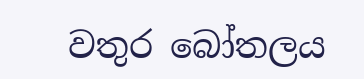වතුර බෝතලය